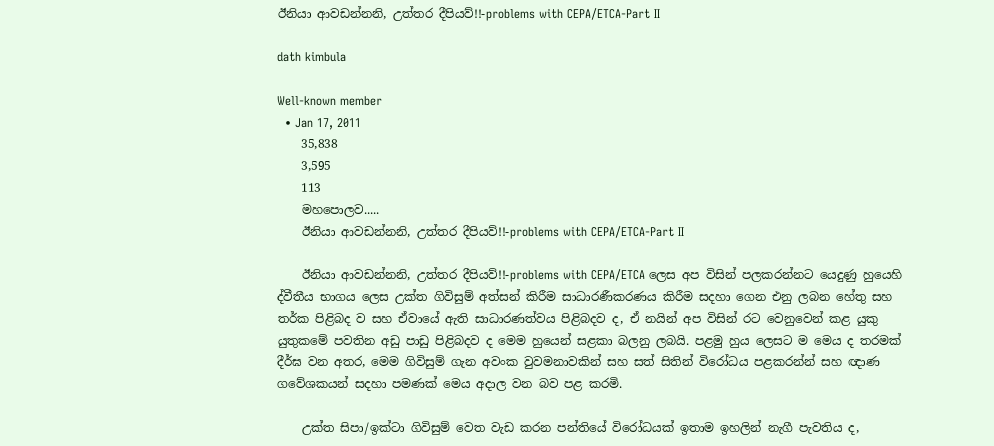ඊනියා ආවඩන්නනි, උත්තර දීපියව්!!-problems with CEPA/ETCA-Part II

dath kimbula

Well-known member
  • Jan 17, 2011
    35,838
    3,595
    113
    මහපොලව.....
    ඊනියා ආවඩන්නනි, උත්තර දීපියව්!!-problems with CEPA/ETCA-Part II

    ඊනියා ආවඩන්නනි, උත්තර දීපියව්!!-problems with CEPA/ETCA ලෙස අප විසින් පලකරන්නට යෙදුණු හුයෙහි ද්වීතීය භාගය ලෙස උක්ත ගිවිසුම් අත්සන් කිරීම සාධාරණීකරණය කිරීම සදහා ගෙන එනු ලබන හේතු සහ තර්ක පිළිබද ව සහ ඒවායේ ඇති සාධාරණත්වය පිළිබදව ද, ඒ නයින් අප විසින් රට වෙනුවෙන් කළ යුකු යුතුකමේ පවතින අඩු පාඩු පිළිබදව ද මෙම හුයෙන් සළකා බලනු ලබයි. පළමු හුය ලෙසට ම මෙය ද තරමක් දීර්ඝ වන අතර, මෙම ගිවිසුම් ගැන අවංක වුවමනාවකින් සහ සත් සිතින් විරෝධය පළකරන්න් සහ ඥාණ ගවේශකයන් සදහා පමණක් මෙය අදාල වන බව පළ කරමි.

    උක්ත සිපා/ඉක්ටා ගිවිසුම් වෙත වැඩ කරන පන්තියේ විරෝධයක් ඉතාම ඉහලින් නැගී පැවතිය ද,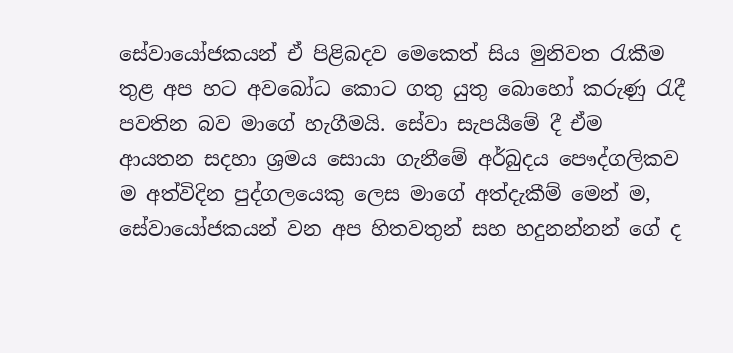සේවායෝජකයන් ඒ පිළිබදව මෙකෙත් සිය මුනිවත රැකීම තුළ අප හට අවබෝධ කොට ගතු යුතු බොහෝ කරුණු රැදී පවතින බව මාගේ හැගීමයි. සේවා සැපයීමේ දී ඒම ආයතන සදහා ශ්‍රමය සොයා ගැනීමේ අර්බුදය පෞද්ගලිකව ම අත්විදින පුද්ගලයෙකු ලෙස මාගේ අත්දැකීම් මෙන් ම, සේවායෝජකයන් වන අප හිතවතුන් සහ හදුනන්නන් ගේ ද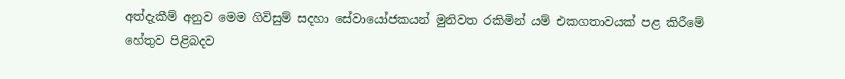අත්දැකීම් අනුව මෙම ගිවිසුම් සදහා සේවායෝජකයන් මුනිවත රකිමින් යම් එකගතාවයක් පළ කිරීමේ හේතුව පිළිබදව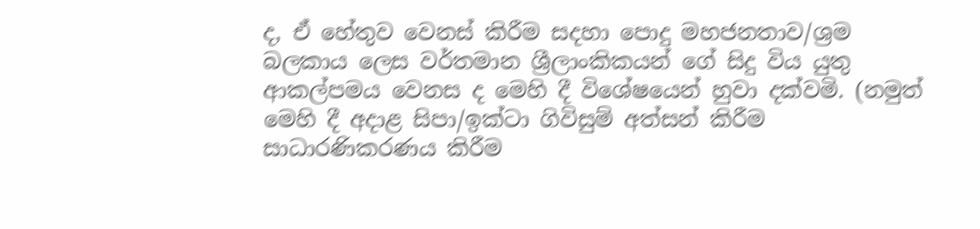ද, ඒ හේතුව වෙනස් කිරීම සදහා පොදු මහජනතාව/ශ්‍රම බලකාය ලෙස වර්තමාන ශ්‍රීලාංකිකයන් ගේ සිදු විය යුතු ආකල්පමය වෙනස ද මෙහි දී විශේෂයෙන් හුවා දක්වමි. (නමුත් මෙහි දී අදාළ සිපා/ඉක්ටා ගිවිසුම් අත්සන් කිරීම සාධාරණිකරණය කිරීම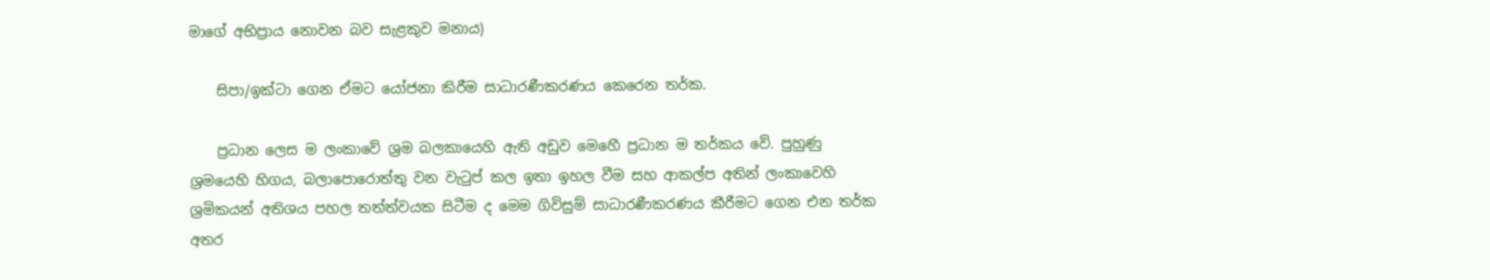මාගේ අභිප්‍රාය නොවන බව සැළකුව මනාය)

    සිපා/ඉක්ටා ගෙන ඒමට යෝජනා කිරීම සාධාරණීකරණය කෙරෙන තර්ක.

    ප්‍රධාන ලෙස ම ලංකාවේ ශ්‍රම බලකායෙහි ඇති අඩුව මෙහෙී ප්‍රධාන ම තර්කය වේ. පුහුණු ශ්‍රමයෙහි හිගය, බලාපොරොත්තු වන වැටුප් කල ඉතා ඉහල වීම සහ ආකල්ප අතින් ලංකාවෙහි ශ්‍රමිකයන් අතිශය පහල තත්ත්වයක සිටීම ද මෙම ගිවිසුම් සාධාරණීකරණය කීරීමට ගෙන එන තර්ක අතර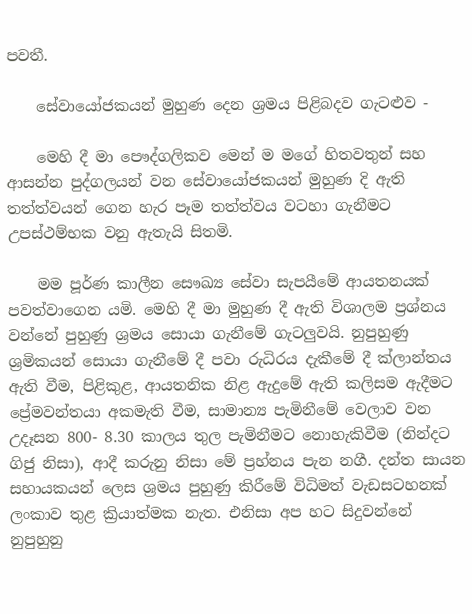පවතී.

    සේවායෝජකයන් මුහුණ දෙන ශ්‍රමය පිළිබදව ගැටළුව -

    මෙහි දී මා පෞද්ගලිකව මෙන් ම මගේ හිතවතුන් සහ ආසන්න පුද්ගලයන් වන සේවායෝජකයන් මුහුණ දි ඇති තත්ත්වයන් ගෙන හැර පෑම තත්ත්වය වටහා ගැනීමට උපස්ථම්භක වනු ඇතැයි සිතමි.

    මම පූර්ණ කාලීන සෞඛ්‍ය සේවා සැපයීමේ ආයතනයක් පවත්වාගෙන යමි. මෙහි දී මා මුහුණ දී ඇති විශාලම ප්‍රශ්නය වන්නේ පුහුණු ශ්‍රමය සොයා ගැනීමේ ගැටලුවයි. නුපුහුණු ශ්‍රමිකයන් සොයා ගැනීමේ දී පවා රුධිරය දැකීමේ දී ක්ලාන්තය ඇති වීම, පිළිකුළ, ආයතනික නිළ ඇදුමේ ඇති කලිසම ඇදීමට ප්‍රේමවන්තයා අකමැති වීම, සාමාන්‍ය පැමිනීමේ වෙලාව වන උදෑසන 800- 8.30 කාලය තුල පැමිනීමට නොහැකිවීම (නින්දට ගිජු නිසා), ආදී කරුනු නිසා මේ ප්‍රහ්නය පැන නගී. දන්ත සායන සහායකයන් ලෙස ශ්‍රමය පුහුණු කිරීමේ විධිමත් වැඩසටහනක් ලංකාව තුළ ක්‍රියාත්මක නැත. එනිසා අප හට සිදුවන්නේ නුපුහුනු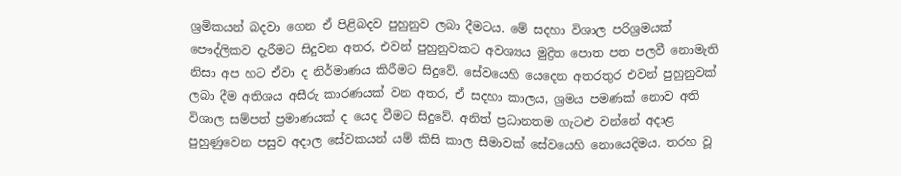ශ්‍රමිකයන් බදවා ගෙන ඒ පිළිබදව පුහුනුව ලබා දීමටය. මේ සදහා විශාල පරිශ්‍රමයක් පෞද්ලිකව දැරීමට සිදුවන අතර, එවන් පුහුනුවකට අවශ්‍යය මුද්‍රිත පොත පත පලවී නොමැති නිසා අප හට ඒවා ද නිර්මාණය කිරීමට සිදුවේ. සේවයෙහි යෙදෙන අතරතුර එවන් පුහුනුවක් ලබා දීම අතිශය අසීරු කාරණයක් වන අතර, ඒ සදහා කාලය, ශ්‍රමය පමණක් නොව අති විශාල සම්පත් ප්‍රමාණයක් ද යෙද වීමට සිදුවේ. අනිත් ප්‍රධානතම ගැටළු වන්නේ අදාළ පුහුණුවෙන පසුව අදාල සේවකයන් යම් කිසි කාල සීමාවක් සේවයෙහි නොයෙදිමය. තරහ වූ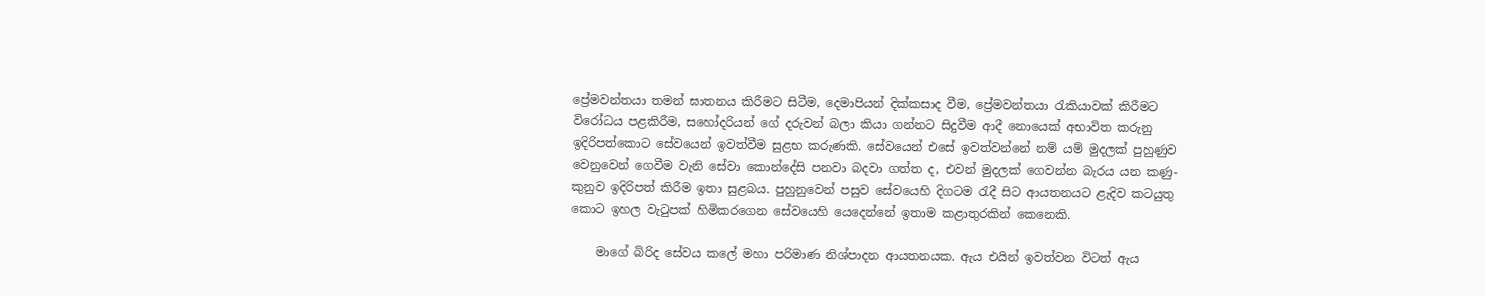ප්‍රේමවන්තයා තමන් ඝාතනය කිරීමට සිටීම, දෙමාපියන් දික්කසාද වීම, ප්‍රේමවන්තයා රැකියාවක් කිරීමට විරෝධය පළකිරීම, සහෝදරියන් ගේ දරුවන් බලා කියා ගන්නට සිදුවීම ආදී නොයෙක් අභාවිත කරුනු ඉදිරිපත්කොට සේවයෙන් ඉවත්වීම සුළභ කරුණකි. සේවයෙන් එසේ ඉවත්වන්නේ නම් යම් මුදලක් පුහුණුව වෙනුවෙන් ගෙවීම වැනි සේවා කොන්දේසි පනවා බදවා ගත්ත ද, එවන් මුදලක් ගෙවන්න බැරය යන කණු-කුනුව ඉදිරිපත් කිරීම ඉතා සුළබය. පුහුනුවෙන් පසුව සේවයෙහි දිගටම රැදී සිට ආයතනයට ළැදිව කටයුතු කොට ඉහල වැටුපක් හිමිකරගෙන සේවයෙහි යෙදෙන්නේ ඉතාම කළාතුරකින් කෙනෙකි.

    මාගේ බිරිද සේවය කලේ මහා පරිමාණ නිශ්පාදන ආයතනයක. ඇය එයින් ඉවත්වන විටත් ඇය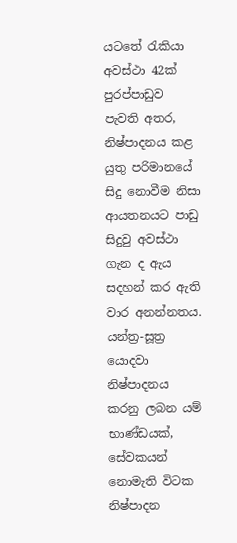යටතේ රැකියා අවස්ථා 42ක් පුරප්පාඩුව පැවති අතර, නිෂ්පාදනය කළ යුතු පරිමානයේ සිදු නොවීම නිසා ආයතනයට පාඩු සිදුවු අවස්ථා ගැන ද ඇය සදහන් කර ඇති වාර අනන්නතය. යන්ත්‍ර-සූත්‍ර යොදවා නිෂ්පාදනය කරනු ලබන යම් භාණ්ඩයක්, සේවකයන් නොමැති විටක නිෂ්පාදන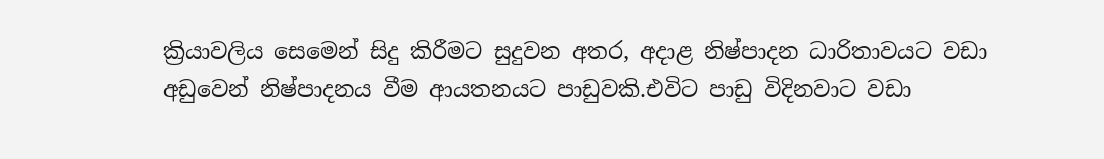ක්‍රියාවලිය සෙමෙන් සිදු කිරීමට සුදුවන අතර, අදාළ නිෂ්පාදන ධාරිතාවයට වඩා අඩුවෙන් නිෂ්පාදනය වීම ආයතනයට පාඩුවකි.එවිට පාඩු විදිනවාට වඩා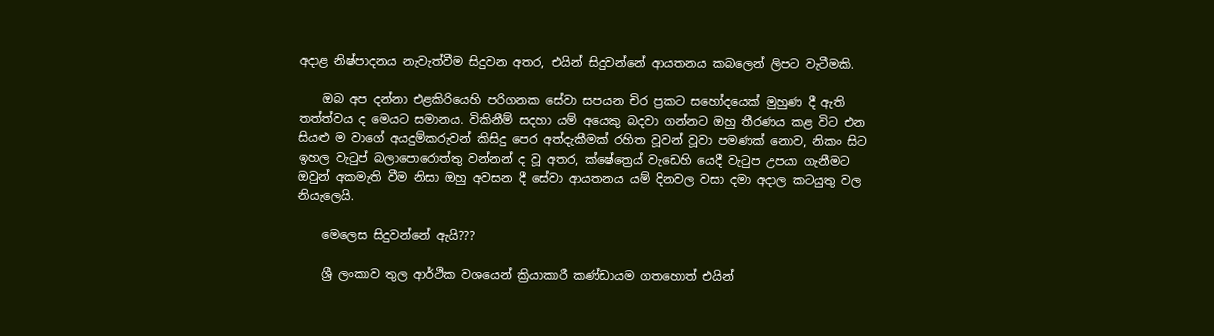අදාළ නිෂ්පාදනය නැවැත්වීම සිදුවන අතර, එයින් සිදුවන්නේ ආයතනය කබලෙන් ලිපට වැටීමකි.

    ඔබ අප දන්නා එළකිරියෙහි පරිගනක සේවා සපයන චිර ප්‍රකට සහෝදයෙක් මුහුණ දී ඇති තත්ත්වය ද මෙයට සමානය. විකිනීම් සදහා යම් අයෙකු බදවා ගන්නට ඔහු තීරණය කළ විට එන සියළු ම වාගේ අයදුම්කරුවන් කිසිදු පෙර අත්දැකීමක් රහිත වූවන් වූවා පමණක් නොව, නිකං සිට ඉහල වැටුප් බලාපොරොත්තු වන්නන් ද වූ අතර, ක්ෂේත්‍රෙය් වැඩෙහි යෙදී වැටුප උපයා ගැනීමට ඔවුන් අකමැති වීම නිසා ඔහු අවසන දී සේවා ආයතනය යම් දිනවල වසා දමා අදාල කටයුතු වල නියැලෙයි.

    මෙලෙස සිදුවන්නේ ඇයි???

    ශ්‍රී ලංකාව තුල ආර්ථික වශයෙන් ක්‍රියාකාරී කණ්ඩායම ගතහොත් එයින්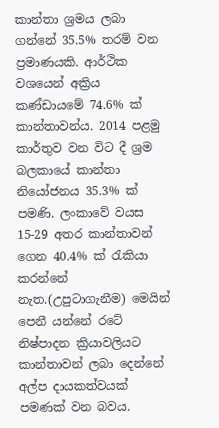කාන්තා ශ්‍රමය ලබා ගන්නේ 35.5% තරම් වන ප්‍රමාණයකි. ආර්ථික වශයෙන් අක්‍රිය කණ්ඩායමේ 74.6% ක් කාන්තාවන්ය. 2014 පළමු කාර්තුව වන විට දී ශ්‍රම බලකායේ කාන්තා නියෝජනය 35.3% ක් පමණි. ලංකාවේ වයස 15-29 අතර කාන්තාවන් ගෙන 40.4% ක් රැකියා කරන්නේ නැත.(උපුටාගැනීම) මෙයින් පෙනී යන්නේ රටේ නිෂ්පාදන ක්‍රියාවලියට කාන්තාවන් ලබා දෙන්නේ අල්ප දායකත්වයක් පමණක් වන බවය.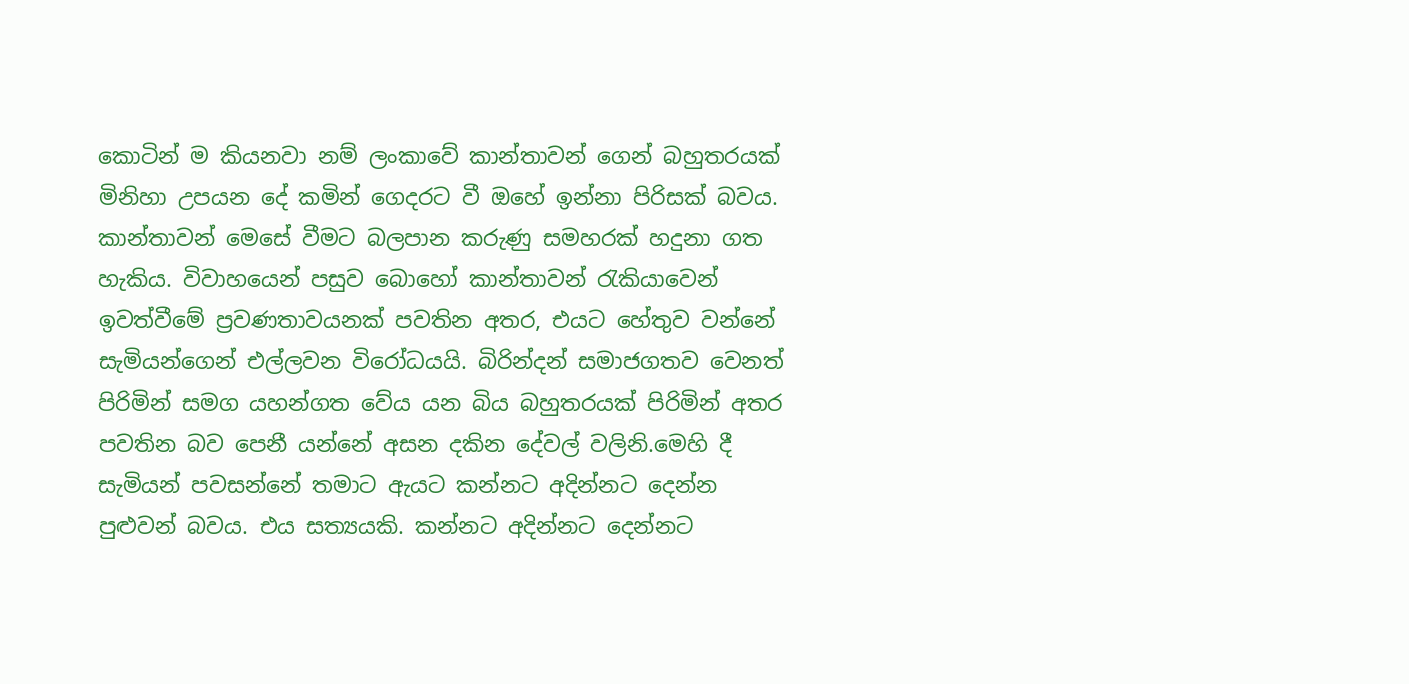කොටින් ම කියනවා නම් ලංකාවේ කාන්තාවන් ගෙන් බහුතරයක් මිනිහා උපයන දේ කමින් ගෙදරට වී ඔහේ ඉන්නා පිරිසක් බවය. කාන්තාවන් මෙසේ වීමට බලපාන කරුණු සමහරක් හදුනා ගත හැකිය. විවාහයෙන් පසුව බොහෝ කාන්තාවන් රැකියාවෙන් ඉවත්වීමේ ප්‍රවණතාවයනක් පවතින අතර, එයට හේතුව වන්නේ සැමියන්ගෙන් එල්ලවන විරෝධයයි. බිරින්දන් සමාජගතව වෙනත් පිරිමින් සමග යහන්ගත වේය යන බිය බහුතරයක් පිරිමින් අතර පවතින බව පෙනී යන්නේ අසන දකින දේවල් වලිනි.මෙහි දී සැමියන් පවසන්නේ තමාට ඇයට කන්නට අදින්නට දෙන්න පුළුවන් බවය. එය සත්‍යයකි. කන්නට අදින්නට දෙන්නට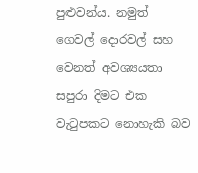පුළුවන්ය. නමුත් ගෙවල් දොරවල් සහ වෙනත් අවශ්‍යයතා සපුරා දිමට එක වැටුපකට නොහැකි බව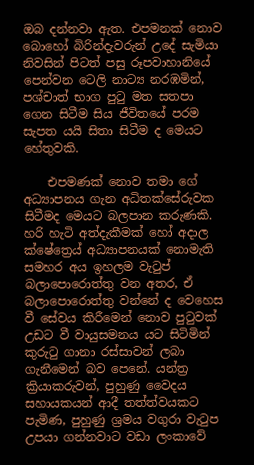ඔබ දන්නවා ඇත. එපමනක් නොව බොහෝ බිරින්දැවරුන් උදේ සැමියා නිවසින් පිටත් පසු රූපවාහානියේ පෙන්වන ටෙලි නාට්‍ය නරඹමින්, පශ්චාත් භාග පුටු මත සතපා ගෙන සිටීම සිය ජීවිතයේ පරම සැපත යයි සිතා සිටීම ද මෙයට හේතුවකි.

    එපමණක් නොව තමා ගේ අධ්‍යාපනය ගැන අධිතක්සේරුවක සිටීමද මෙයට බලපාන කරුණකි. හරි හැටි අත්දැකීමක් හෝ අදාල ක්ෂේත්‍රෙය් අධ්‍යාපනයක් නොමැති සමහර අය ඉහලම වැටුප් බලාපොරොත්තු වන අතර, ඒ බලාපොරොත්තු වන්නේ ද වෙහෙස වී සේවය කිරීමෙන් නොව පුටුවක් උඩට වී වායුසමනය යට සිටිමින් කුරුටු ගානා රස්සාවන් ලබා ගැනීමෙන් බව පෙනේ. යන්ත්‍ර ක්‍රියාකරුවන්, පුහුණු වෛදය සහායකයන් ආදී තත්ත්වයකට පැමිණ, පුහුණු ශ්‍රමය වගුරා වැටුප උපයා ගන්නවාට වඩා ලංකාවේ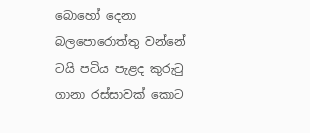බොහෝ දෙනා බලපොරොත්තු වන්නේ ටයි පටිය පැළද කුරුටු ගානා රස්සාවක් කොට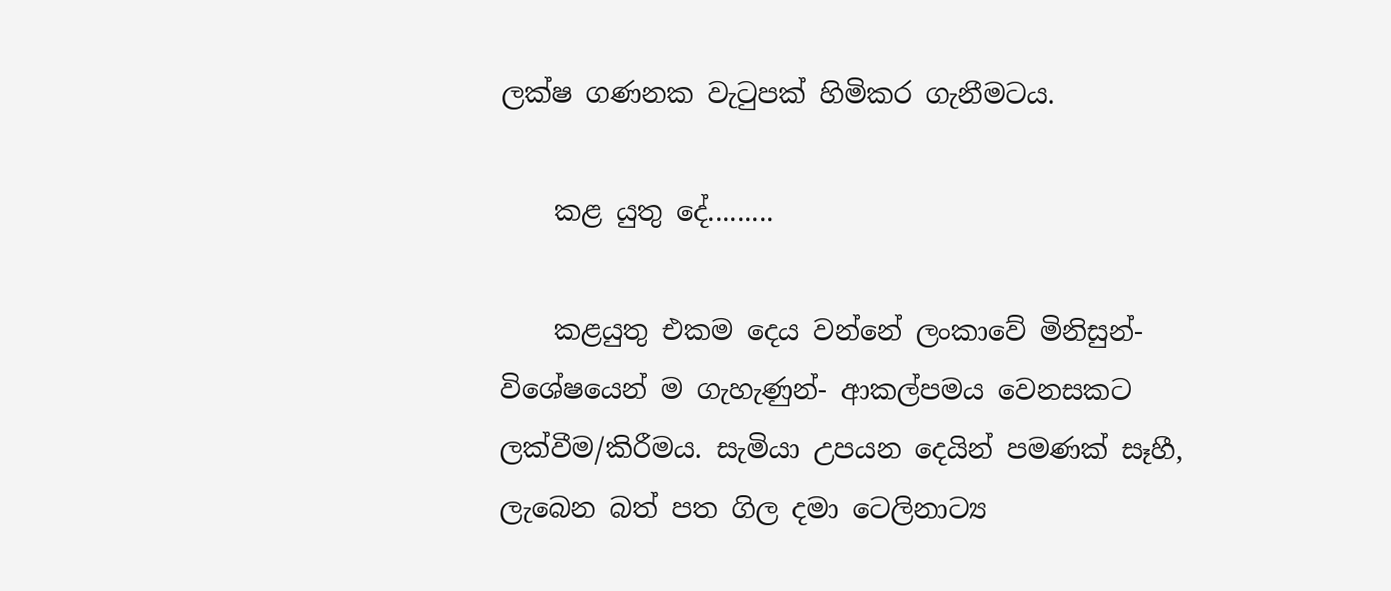ලක්ෂ ගණනක වැටුපක් හිමිකර ගැනීමටය.

    කළ යුතු දේ.........

    කළයුතු එකම දෙය වන්නේ ලංකාවේ මිනිසුන්-විශේෂයෙන් ම ගැහැණුන්- ආකල්පමය වෙනසකට ලක්වීම/කිරීමය. සැමියා උපයන දෙයින් පමණක් සෑහී, ලැබෙන බත් පත ගිල දමා ටෙලිනාට්‍ය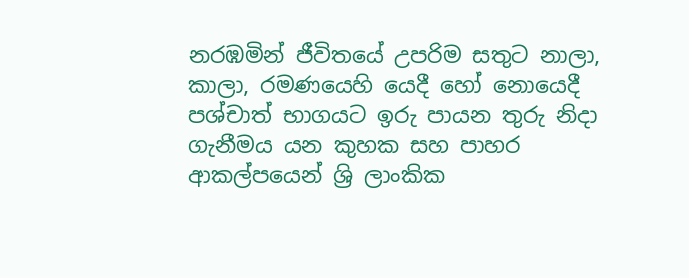නරඹමින් ජීවිතයේ උපරිම සතුට නාලා, කාලා, රමණයෙහි යෙදී හෝ නොයෙදී පශ්චාත් භාගයට ඉරු පායන තුරු නිදා ගැනීමය යන කුහක සහ පාහර ආකල්පයෙන් ශ්‍රි ලාංකික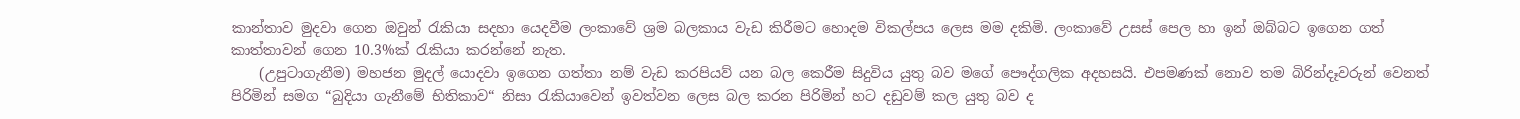කාන්තාව මුදවා ගෙන ඔවුන් රැකියා සදහා යෙදවීම ලංකාවේ ශ්‍රම බලකාය වැඩ කිරීමට හොදම විකල්පය ලෙස මම දකිමි. ලංකාවේ උසස් පෙල හා ඉන් ඔබ්බට ඉගෙන ගත් කාත්තාවන් ගෙන 10.3%ක් රැකියා කරන්නේ නැත.
    (උපුටාගැනීම) මහජන මුදල් යොදවා ඉගෙන ගත්තා නම් වැඩ කරපියව් යන බල කෙරීම සිදුවිය යුතු බව මගේ පෞද්ගලික අදහසයි. එපමණක් නොව තම බිරින්දෑවරුන් වෙනත් පිරිමින් සමග “බුදියා ගැනීමේ භිතිකාව“ නිසා රැකියාවෙන් ඉවත්වන ලෙස බල කරන පිරිමින් හට දඩුවම් කල යුතු බව ද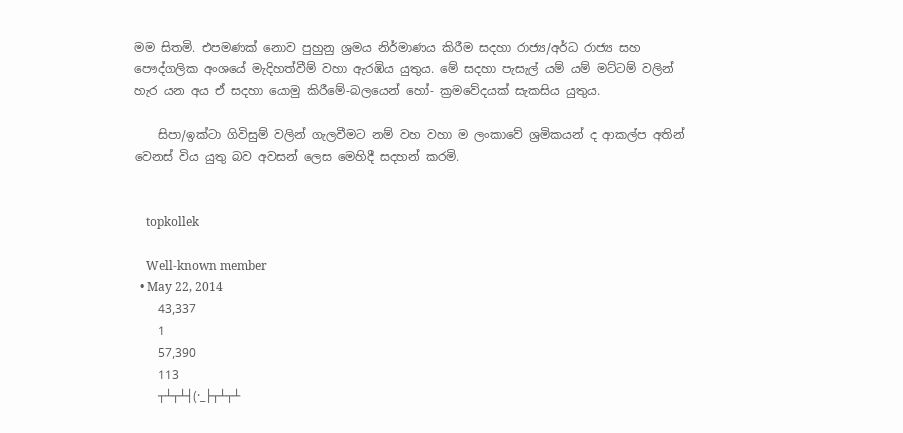මම සිතමි. එපමණක් නොව පුහුනු ශ්‍රමය නිර්මාණය කිරීම සදහා රාජ්‍ය/අර්ධ රාජ්‍ය සහ පෞද්ගලික අංශයේ මැදිහත්වීම් වහා ඇරඹිය යුතුය. මේ සදහා පැසැල් යම් යම් මට්ටම් වලින් හැර යන අය ඒ සදහා යොමු කිරීමේ-බලයෙන් හෝ- ක්‍රමවේදයක් සැකසිය යුතුය.

    සිපා/ඉක්ටා ගිවිසුම් වලින් ගැලවීමට නම් වහ වහා ම ලංකාවේ ශ්‍රමිකයන් ද ආකල්ප අතින් වෙනස් විය යුතු බව අවසන් ලෙස මෙහිදී සදහන් කරමි.


    topkollek

    Well-known member
  • May 22, 2014
    43,337
    1
    57,390
    113
    ┬┴┬┴┤(·_├┬┴┬┴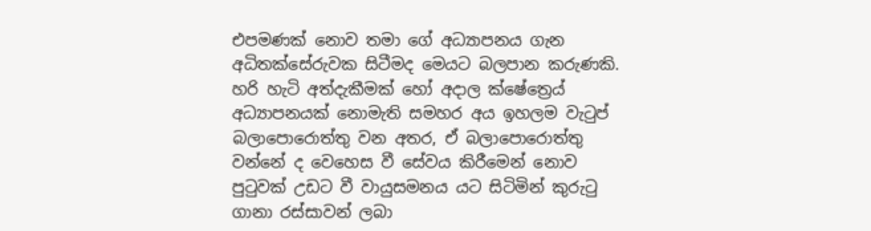එපමණක් නොව තමා ගේ අධ්‍යාපනය ගැන අධිතක්සේරුවක සිටීමද මෙයට බලපාන කරුණකි. හරි හැටි අත්දැකීමක් හෝ අදාල ක්ෂේත්‍රෙය් අධ්‍යාපනයක් නොමැති සමහර අය ඉහලම වැටුප් බලාපොරොත්තු වන අතර, ඒ බලාපොරොත්තු වන්නේ ද වෙහෙස වී සේවය කිරීමෙන් නොව පුටුවක් උඩට වී වායුසමනය යට සිටිමින් කුරුටු ගානා රස්සාවන් ලබා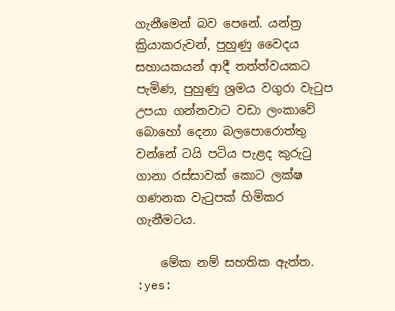ගැනීමෙන් බව පෙනේ. යන්ත්‍ර ක්‍රියාකරුවන්, පුහුණු වෛදය සහායකයන් ආදී තත්ත්වයකට පැමිණ, පුහුණු ශ්‍රමය වගුරා වැටුප උපයා ගන්නවාට වඩා ලංකාවේ බොහෝ දෙනා බලපොරොත්තු වන්නේ ටයි පටිය පැළද කුරුටු ගානා රස්සාවක් කොට ලක්ෂ ගණනක වැටුපක් හිමිකර ගැනීමටය.

    මේක නම් සහතික ඇත්ත. :yes: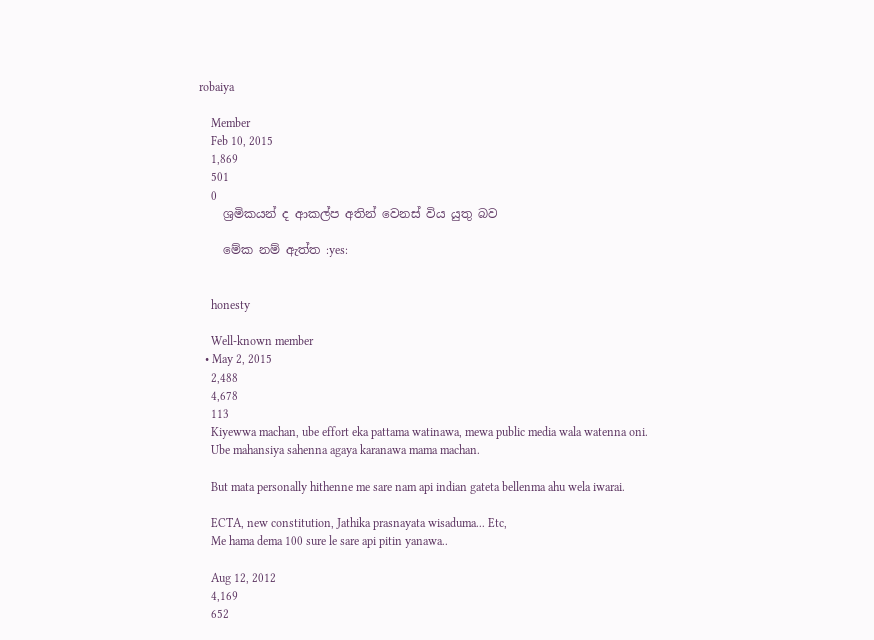robaiya

    Member
    Feb 10, 2015
    1,869
    501
    0
    ශ්‍රමිකයන් ද ආකල්ප අතින් වෙනස් විය යුතු බව

    මේක නම් ඇත්ත :yes:


    honesty

    Well-known member
  • May 2, 2015
    2,488
    4,678
    113
    Kiyewwa machan, ube effort eka pattama watinawa, mewa public media wala watenna oni.
    Ube mahansiya sahenna agaya karanawa mama machan.

    But mata personally hithenne me sare nam api indian gateta bellenma ahu wela iwarai.

    ECTA, new constitution, Jathika prasnayata wisaduma... Etc,
    Me hama dema 100 sure le sare api pitin yanawa..

    Aug 12, 2012
    4,169
    652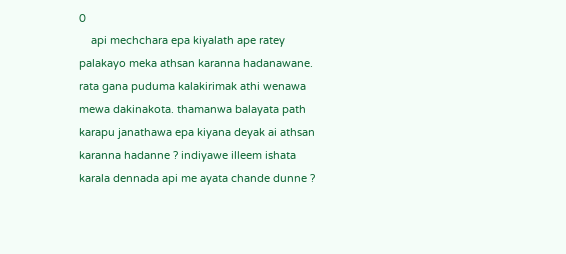0
    api mechchara epa kiyalath ape ratey palakayo meka athsan karanna hadanawane. rata gana puduma kalakirimak athi wenawa mewa dakinakota. thamanwa balayata path karapu janathawa epa kiyana deyak ai athsan karanna hadanne ? indiyawe illeem ishata karala dennada api me ayata chande dunne ?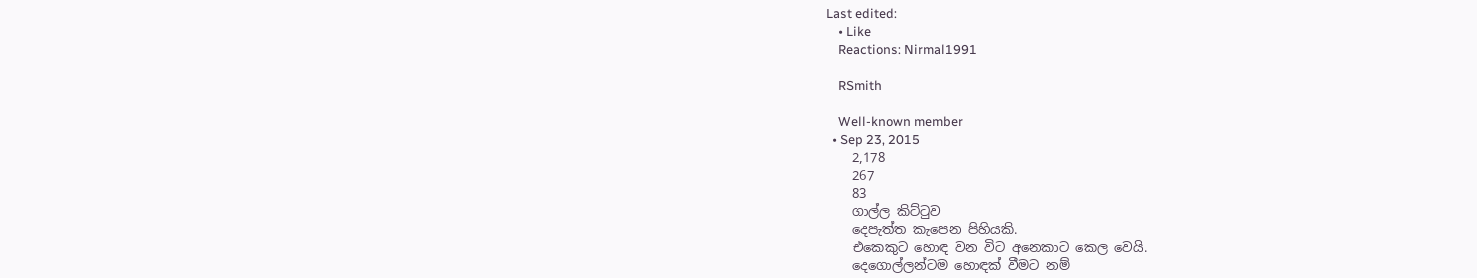Last edited:
    • Like
    Reactions: Nirmal1991

    RSmith

    Well-known member
  • Sep 23, 2015
    2,178
    267
    83
    ගාල්ල කිට්ටුව
    දෙපැත්ත කැපෙන පිහියකි.
    එකෙකුට හොඳ වන විට අනෙකාට කෙල වෙයි.
    දෙගොල්ලන්ටම හොඳක් වීමට නම්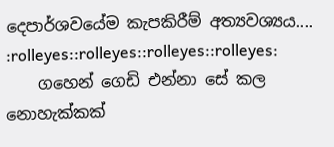දෙපාර්ශවයේම කැපකිරීම් අත්‍යවශ්‍යය.... :rolleyes::rolleyes::rolleyes::rolleyes:
    ගහෙන් ගෙඩි එන්නා සේ කල නොහැක්කක්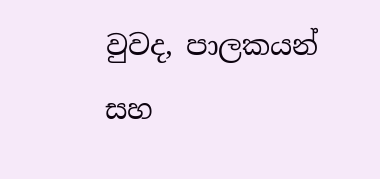වුවද, පාලකයන් සහ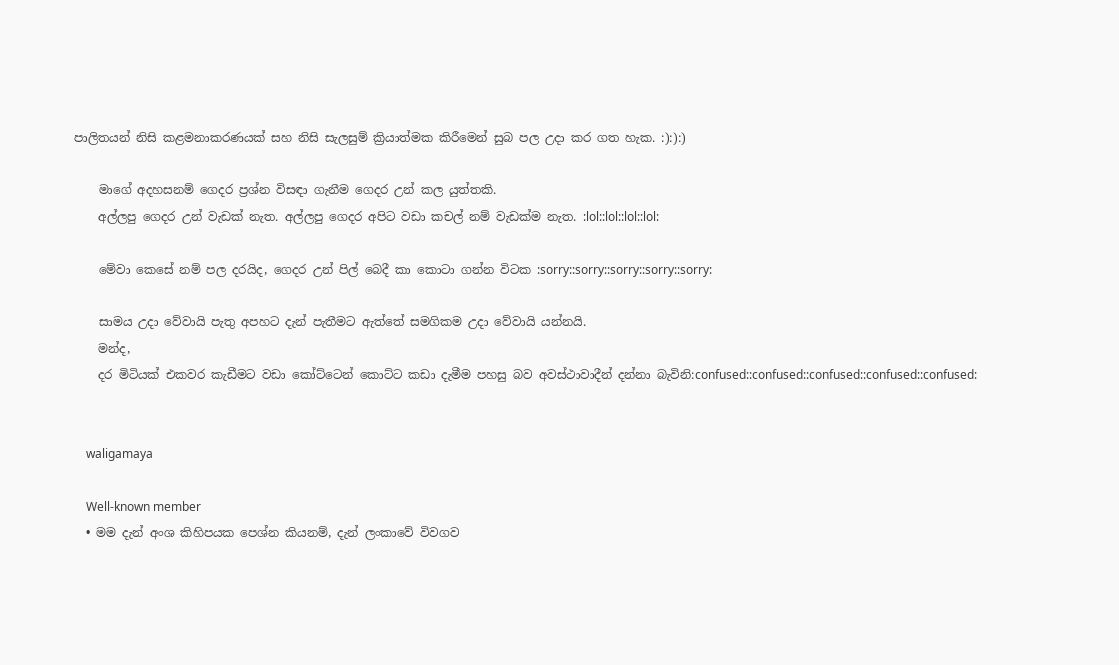පාලිතයන් නිසි කළමනාකරණයක් සහ නිසි සැලසුම් ක්‍රියාත්මක කිරීමෙන් සුබ පල උදා කර ගත හැක. :):):)

    මාගේ අදහසනම් ගෙදර ප්‍රශ්න විසඳා ගැනීම ගෙදර උන් කල යුත්තකි.
    අල්ලපු ගෙදර උන් වැඩක් නැත. අල්ලපු ගෙදර අපිට වඩා කචල් නම් වැඩක්ම නැත. :lol::lol::lol::lol:

    මේවා කෙසේ නම් පල දරයිද, ගෙදර උන් පිල් බෙදී කා කොටා ගන්න විටක :sorry::sorry::sorry::sorry::sorry:

    සාමය උදා වේවායි පැතු අපහට දැන් පැතීමට ඇත්තේ සමගිකම උදා වේවායි යන්නයි.
    මන්ද,
    දර මිටියක් එකවර කැඩීමට වඩා කෝට්ටෙන් කොට්ට කඩා දැමීම පහසු බව අවස්ථාවාදීන් දන්නා බැවිනි:confused::confused::confused::confused::confused:


    waligamaya

    Well-known member
  • මම දැන් අංශ කිහිපයක පෙශ්න කියනම්, දැන් ලංකාවේ විවගව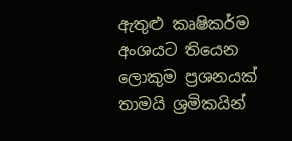ඇතුළු කෘෂිකර්ම අංශයට තියෙන ලොකුම ප්‍රශනයක් තාමයි ශ්‍රමිකයින්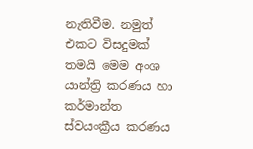නැතිවීම. නමුත් එකට විසදුමක් තමයි මෙම අංශ යාන්ත්‍රි කරණය හා කර්මාන්ත ස්වයංක්‍රීය කරණය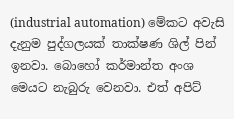(industrial automation) මේකට අවැසි දැනුම පුද්ගලයක් තාක්ෂණ ශිල් පින් ඉනවා. බොහෝ කර්මාන්ත අංශ මෙයට නැබුරු වෙනවා. එත් අපිට්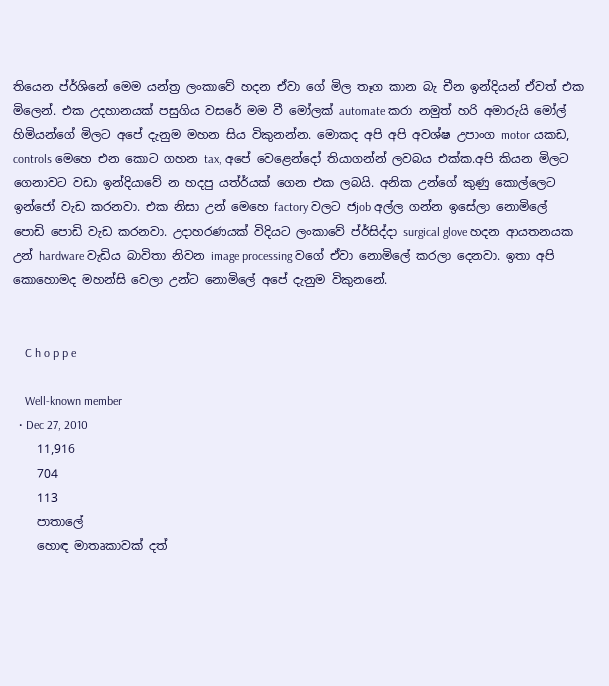තියෙන ප්ර්ශිනේ මෙම යන්ත්‍ර ලංකාවේ හදන ඒවා ගේ මිල තෑග කාන බැ චීන ඉන්දියන් ඒවත් එක මිලෙන්. එක උදහානයක් පසුගිය වසරේ මම වී මෝලක් automate කරා නමුත් හරි අමාරුයි මෝල් හිමියන්ගේ මිලට අපේ දැනුම මහන සිය විකුනන්න. මොකද අපි අපි අවශ්ෂ උපාංග motor යකඩ, controls මෙහෙ එන කොට ගහන tax, අපේ වෙළෙන්දෝ තියාගන්න් ලවබය එක්ක.අපි කියන මිලට ගෙනාවට වඩා ඉන්දියාවේ න හදපු යත්ර්යක් ගෙන එක ලබයි. අනික උන්ගේ කුණු කොල්ලෙට ඉන්ජෝ වැඩ කරනවා. එක නිසා උන් මෙහෙ factory වලට ජjob අල්ල ගන්න ඉසේලා නොමිලේ පොඩි පොඩි වැඩ කරනවා. උදාහරණයක් විදියට ලංකාවේ ප්ර්සිද්දා surgical glove හදන ආයතනයක උන් hardware වැඩිය බාවිතා නිවන image processing වගේ ඒවා නොමිලේ කරලා දෙනවා. ඉතා අපි කොහොමද මහන්සි වෙලා උන්ට නොමිලේ අපේ දැනුම විකුනනේ.


    C h o p p e

    Well-known member
  • Dec 27, 2010
    11,916
    704
    113
    පාතාලේ
    හොඳ මාතෘකාවක් දත්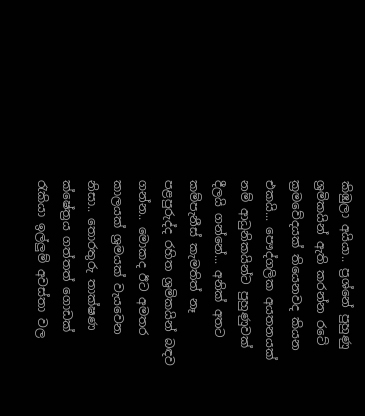කිඹුලා අයියා.. ප්‍රශ්නේ පුහුණු ශ්‍රමිකයින් ඇති කරන්න රටේ ක්‍රමවේදයක් තියෙනවද කියන එකයි... පෞද්ගලික අයතනයක් නම් ආධුනිකයින්ට පුහුණුවක් දීලයි ගන්නේ... අනික් අතට කම්පැනීස් කැමතිත් නෑ පළපුරුද්ද රහිත ශ්‍රමිකයින් බඳව ගන්න.. මොකද ඊට අමතර කාලයක් ශ්‍රමයක් වැයවෙන නිසා.. තොරතුරු තාක්ෂණ ක්ෂේත්‍රය ගත්තත් ගොඩක් රැකියා ඉල්ලුම් අවස්තා වල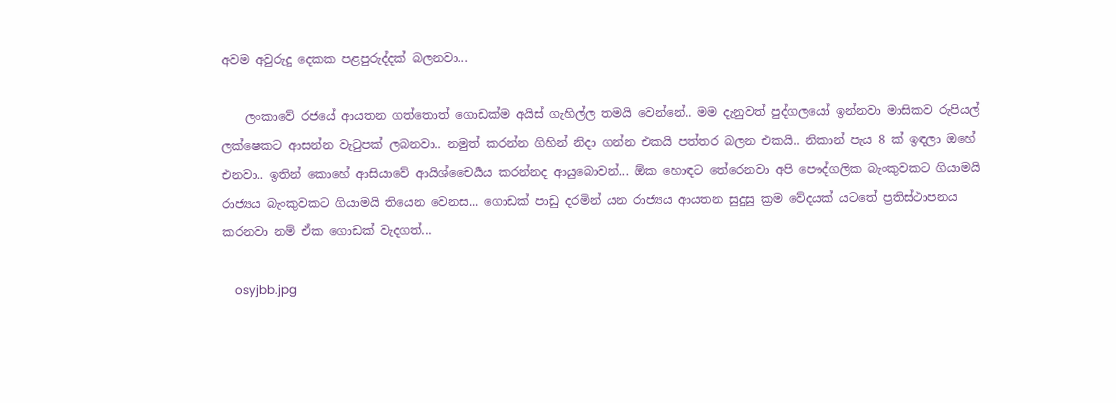අවම අවුරුදු දෙකක පළපුරුද්දක් බලනවා...

    ලංකාවේ රජයේ ආයතන ගත්තොත් ගොඩක්ම අයිස් ගැහිල්ල තමයි වෙන්නේ.. මම දැනුවත් පුද්ගලයෝ ඉන්නවා මාසිකව රුපියල් ලක්ෂෙකට ආසන්න වැටුපක් ලබනවා.. නමුත් කරන්න ගිහින් නිදා ගන්න එකයි පත්තර බලන එකයි.. නිකාන් පැය 8 ක් ඉඳලා ඔහේ එනවා.. ඉතින් කොහේ ආසියාවේ ආයිශ්චෛර්‍යය කරන්නද ආයුබොවන්... ඕක හොඳට තේරෙනවා අපි පෞද්ගලික බැංකුවකට ගියාමයි රාජ්‍යය බැංකුවකට ගියාමයි තියෙන වෙනස... ගොඩක් පාඩු දරමින් යන රාජ්‍යය ආයතන සුදුසු ක්‍රම වේදයක් යටතේ ප්‍රතිස්ථාපනය කරනවා නම් ඒක ගොඩක් වැදගත්...

    osyjbb.jpg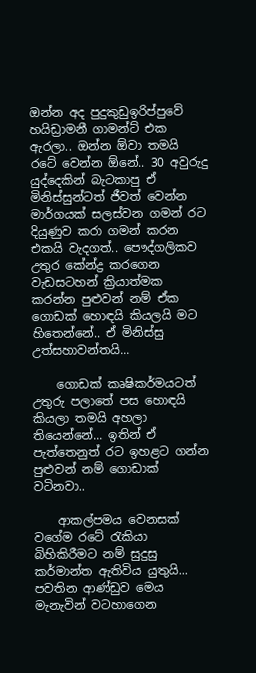ඔන්න අද පුදුකුඩුඉරිප්පුවේ හයිඩ්‍රාමනී ගාමන්ට් එක ඇරලා.. ඔන්න ඕවා තමයි රටේ වෙන්න ඕනේ.. 30 අවුරුදු යුද්දෙකින් බැටකාපු ඒ මිනිස්සුන්ටත් ජීවත් වෙන්න මාර්ගයක් සලස්වන ගමන් රට දියුණුව කරා ගමන් කරන එකයි වැදගත්.. පෞද්ගලිකව උතුර කේන්ද්‍ර කරගෙන වැඩසටහන් ක්‍රියාත්මක කරන්න පුළුවන් නම් ඒක ගොඩක් හොඳයි කියලයි මට හිතෙන්නේ.. ඒ මිනිස්සු උත්සහාවන්තයි...

    ගොඩක් කෘෂිකර්මයටත් උතුරු පලාතේ පස හොඳයි කියලා තමයි අහලා තියෙන්නේ... ඉතින් ඒ පැත්තෙනුත් රට ඉහළට ගන්න පුළුවන් නම් ගොඩාක් වටිනවා..

    ආකල්පමය වෙනසක් වගේම රටේ රැකියා බිහිකිරීමට නම් සුදුසු කර්මාන්ත ඇතිවිය යුතුයි... පවතින ආණ්ඩුව මෙය මැනැවින් වටහාගෙන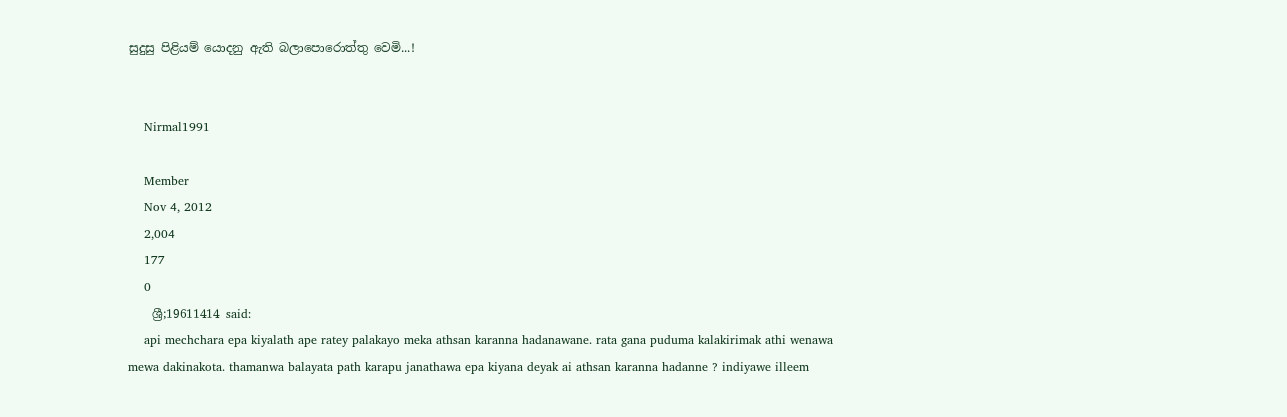සුදුසු පිළියම් යොදනු ඇති බලාපොරොත්තු වෙමි...!


    Nirmal1991

    Member
    Nov 4, 2012
    2,004
    177
    0
    ශ්‍රී;19611414 said:
    api mechchara epa kiyalath ape ratey palakayo meka athsan karanna hadanawane. rata gana puduma kalakirimak athi wenawa mewa dakinakota. thamanwa balayata path karapu janathawa epa kiyana deyak ai athsan karanna hadanne ? indiyawe illeem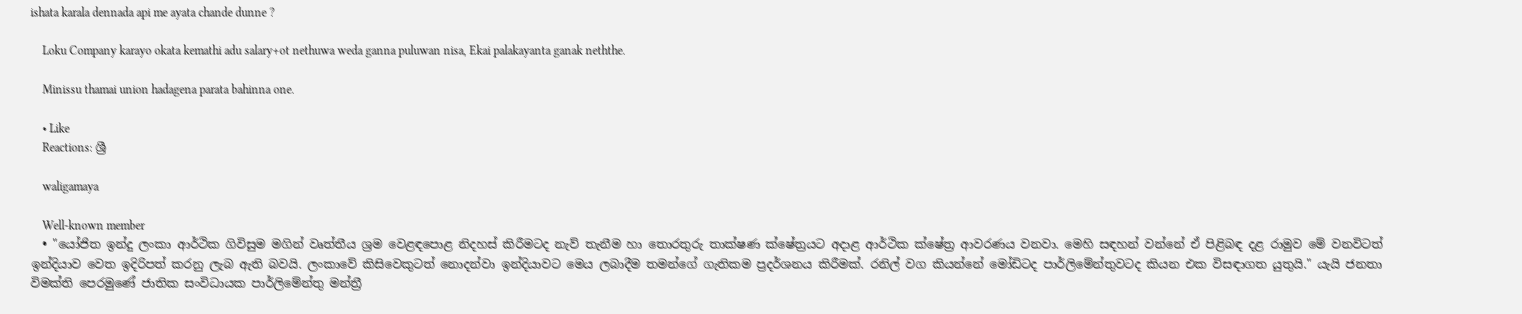ishata karala dennada api me ayata chande dunne ?

    Loku Company karayo okata kemathi adu salary+ot nethuwa weda ganna puluwan nisa, Ekai palakayanta ganak neththe.

    Minissu thamai union hadagena parata bahinna one.

    • Like
    Reactions: ශ්‍රී

    waligamaya

    Well-known member
  • "යෝජිත ඉන්දු ලංකා ආර්ථික ගිවිසුම මගින් වෘත්තීය ශ්‍රම වෙළඳපොළ නිදහස් කිරීමටද නැව් තැනීම හා තොරතුරු තාක්ෂණ ක්ෂේත්‍රයට අදාළ ආර්ථික ක්ෂේත්‍ර ආවරණය වනවා. මෙහි සඳහන් වන්නේ ඒ පිළිබඳ දළ රාමුව මේ වනවිටත් ඉන්දියාව වෙත ඉදිරිපත් කරනු ලැබ ඇති බවයි. ලංකාවේ කිසිවෙකුටත් නොදන්වා ඉන්දියාවට මෙය ලබාදීම තමන්ගේ ගැතිකම ප්‍රදර්ශනය කිරීමක්. රනිල් වග කියන්නේ මෝඩිටද පාර්ලිමේන්තුවටද කියන එක විසඳාගත යුතුයි." යැයි ජනතා විමක්ති පෙරමුණේ ජාතික සංවිධායක පාර්ලිමේන්තු මන්ත්‍රී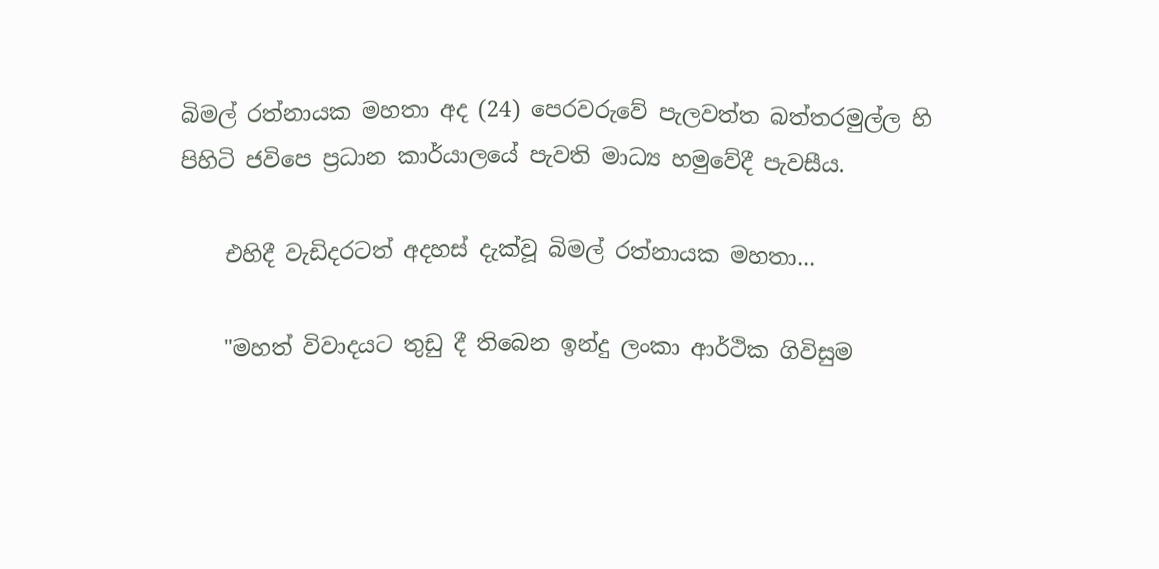බිමල් රත්නායක මහතා අද (24) පෙරවරුවේ පැලවත්ත බත්තරමුල්ල හි පිහිටි ජවිපෙ ප්‍රධාන කාර්යාලයේ පැවති මාධ්‍ය හමුවේදී පැවසීය.

    එහිදී වැඩිදරටත් අදහස් දැක්වූ බිමල් රත්නායක මහතා...

    "මහත් විවාදයට තුඩු දී තිබෙන ඉන්දු ලංකා ආර්ථික ගිවිසුම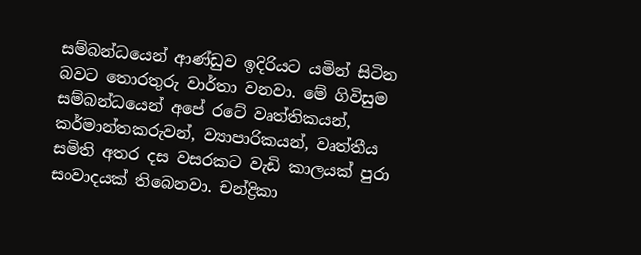සම්බන්ධයෙන් ආණ්ඩුව ඉදිරියට යමින් සිටින බවට තොරතුරු වාර්තා වනවා. මේ ගිවිසුම සම්බන්ධයෙන් අපේ රටේ වෘත්තිකයන්, කර්මාන්තකරුවන්, ව්‍යාපාරිකයන්, වෘත්තීය සමිති අතර දස වසරකට වැඩි කාලයක් පුරා සංවාදයක් තිබෙනවා. චන්ද්‍රිකා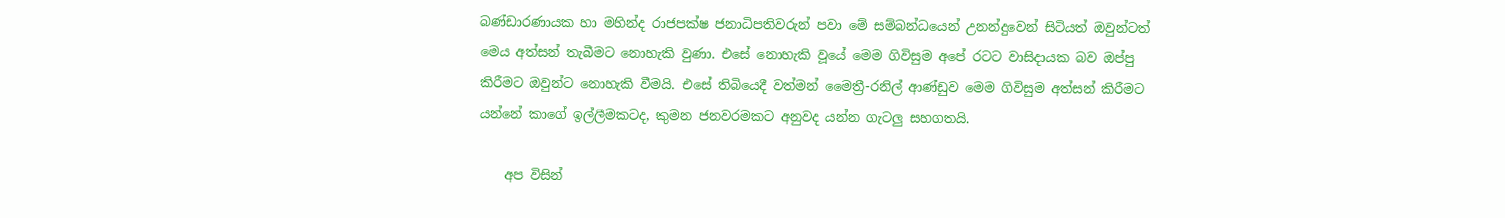බණ්ඩාරණායක හා මහින්ද රාජපක්ෂ ජනාධිපතිවරුන් පවා මේ සම්බන්ධයෙන් උනන්දුවෙන් සිටියත් ඔවුන්ටත් මෙය අත්සන් තැබීමට නොහැකි වුණා. එසේ නොහැකි වූයේ මෙම ගිවිසුම අපේ රටට වාසිදායක බව ඔප්පු කිරීමට ඔවුන්ට නොහැකි වීමයි. එසේ තිබියෙදී වත්මන් මෛත්‍රී-රනිල් ආණ්ඩුව මෙම ගිවිසුම අත්සන් කිරීමට යන්නේ කාගේ ඉල්ලීමකටද, කුමන ජනවරමකට අනුවද යන්න ගැටලු සහගතයි.

    අප විසින්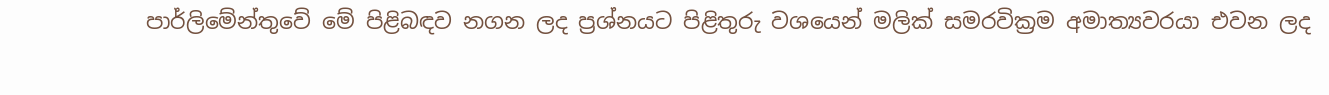පාර්ලිමේන්තුවේ මේ පිළිබඳව නගන ලද ප්‍රශ්නයට පිළිතුරු වශයෙන් මලික් සමරවික්‍රම අමාත්‍යවරයා එවන ලද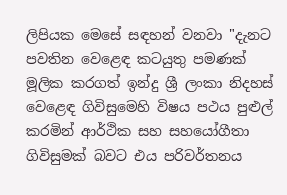ලිපියක මෙසේ සඳහන් වනවා "දැනට පවතින වෙළෙඳ කටයුතු පමණක් මූලික කරගත් ඉන්දු ශ්‍රී ලංකා නිදහස් වෙළෙඳ ගිවිසුමෙහි විෂය පථය පුළුල් කරමින් ආර්ථික සහ සහයෝගීතා ගිවිසුමක් බවට එය පරිවර්තනය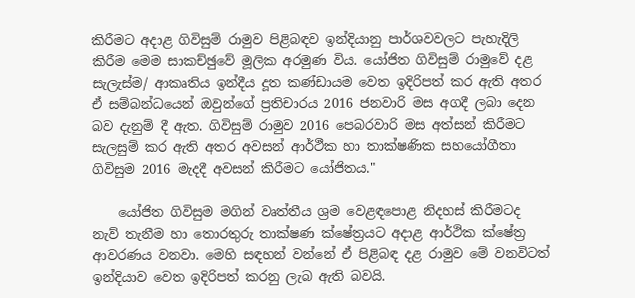කිරීමට අදාළ ගිවිසුම් රාමුව පිළිබඳව ඉන්දියානු පාර්ශවවලට පැහැදිලි කිරීම මෙම සාකච්ඡුවේ මූලික අරමුණ විය. යෝජිත ගිවිසුම් රාමුවේ දළ සැලැස්ම/ ආකෘතිය ඉන්දීය දූත කණ්ඩායම වෙත ඉදිරිපත් කර ඇති අතර ඒ සම්බන්ධයෙන් ඔවුන්ගේ ප්‍රතිචාරය 2016 ජනවාරි මස අගදී ලබා දෙන බව දැනුම් දී ඇත. ගිවිසුම් රාමුව 2016 පෙබරවාරි මස අත්සන් කිරීමට සැලසුම් කර ඇති අතර අවසන් ආර්ථීක හා තාක්ෂණික සහයෝගීතා ගිවිසුම 2016 මැදදී අවසන් කිරීමට යෝජිතය."

    යෝජිත ගිවිසුම මගින් වෘත්තීය ශ්‍රම වෙළඳපොළ නිදහස් කිරීමටද නැව් තැනීම හා තොරතුරු තාක්ෂණ ක්ෂේත්‍රයට අදාළ ආර්ථික ක්ෂේත්‍ර ආවරණය වනවා. මෙහි සඳහන් වන්නේ ඒ පිළිබඳ දළ රාමුව මේ වනවිටත් ඉන්දියාව වෙත ඉදිරිපත් කරනු ලැබ ඇති බවයි.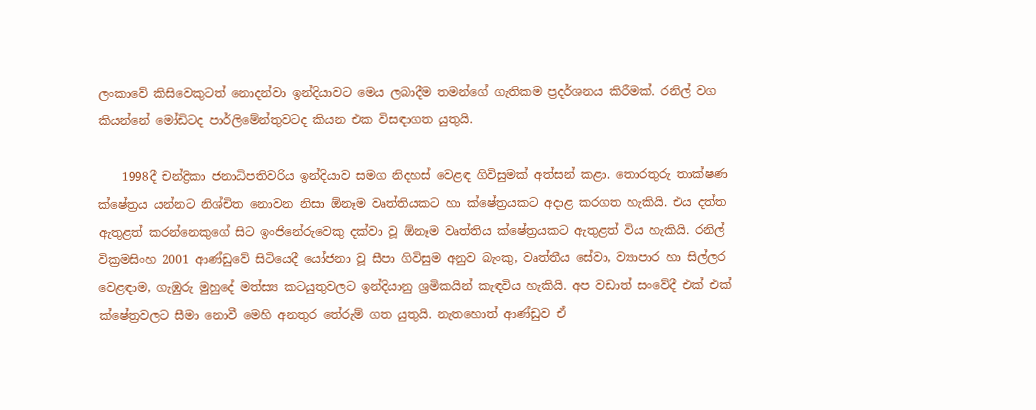ලංකාවේ කිසිවෙකුටත් නොදන්වා ඉන්දියාවට මෙය ලබාදීම තමන්ගේ ගැතිකම ප්‍රදර්ශනය කිරීමක්. රනිල් වග කියන්නේ මෝඩිටද පාර්ලිමේන්තුවටද කියන එක විසඳාගත යුතුයි.

    1998දී චන්ද්‍රිකා ජනාධිපතිවරිය ඉන්දියාව සමග නිදහස් වෙළඳ ගිවිසුමක් අත්සන් කළා. තොරතුරු තාක්ෂණ ක්ෂේත්‍රය යන්නට නිශ්චිත නොවන නිසා ඕනෑම වෘත්තියකට හා ක්ෂේත්‍රයකට අදාළ කරගත හැකියි. එය දත්ත ඇතුළත් කරන්නෙකුගේ සිට ඉංජිනේරුවෙකු දක්වා වූ ඕනෑම වෘත්තිය ක්ෂේත්‍රයකට ඇතුළත් විය හැකියි. රනිල් වික්‍රමසිංහ 2001 ආණ්ඩුවේ සිටියෙදී යෝජනා වූ සීපා ගිවිසුම අනුව බැංකු, වෘත්තීය සේවා, ව්‍යාපාර හා සිල්ලර වෙළඳාම, ගැඹුරු මුහුදේ මත්ස්‍ය කටයුතුවලට ඉන්දියානු ශ්‍රමිකයින් කැඳවිය හැකියි. අප වඩාත් සංවේදී එක් එක් ක්ෂේත්‍රවලට සීමා නොවී මෙහි අනතුර තේරුම් ගත යුතුයි. නැතහොත් ආණ්ඩුව ඒ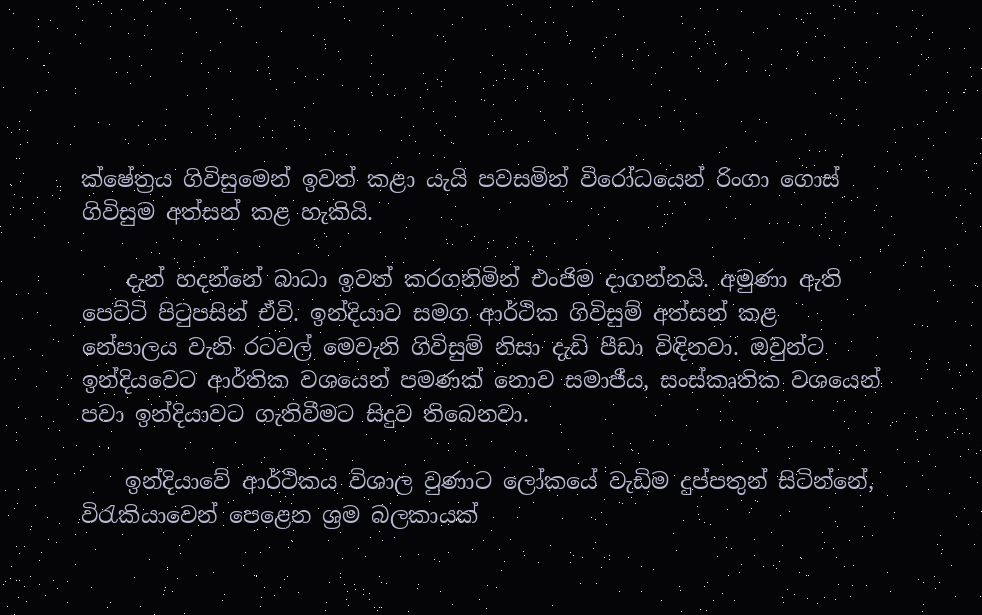ක්ෂේත්‍රය ගිවිසුමෙන් ඉවත් කළා යැයි පවසමින් විරෝධයෙන් රිංගා ගොස් ගිවිසුම අත්සන් කළ හැකියි.

    දැන් හදන්නේ බාධා ඉවත් කරගනිමින් එංජිම දාගන්නයි. අමුණා ඇති පෙට්ටි පිටුපසින් ඒවි. ඉන්දියාව සමග ආර්ථික ගිවිසුම් අත්සන් කළ නේපාලය වැනි රටවල් මෙවැනි ගිවිසුම් නිසා දැඩි පීඩා විඳිනවා. ඔවුන්ට ඉන්දියවෙට ආර්තික වශයෙන් පමණක් නොව සමාජීය, සංස්කෘතික වශයෙන් පවා ඉන්දියාවට ගැතිවීමට සිදුව තිබෙනවා.

    ඉන්දියාවේ ආර්ථිකය විශාල වුණාට ලෝකයේ වැඩිම දුප්පතුන් සිටින්නේ, විරැකියාවෙන් පෙළෙන ශ්‍රම බලකායක්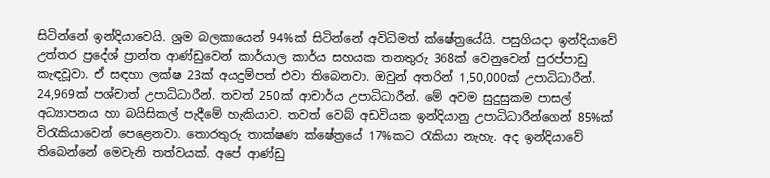සිටින්නේ ඉන්දියාවෙයි. ශ්‍රම බලකායෙන් 94%ක් සිටින්නේ අවිධිමත් ක්ෂේත්‍රයේයි. පසුගියදා ඉන්දියාවේ උත්තර ප්‍රදේශ් ප්‍රාන්ත ආණ්ඩුවෙන් කාර්යාල කාර්ය සහයක තනතුරු 368ක් වෙනුවෙන් පුරප්පාඩු කැඳවූවා. ඒ සඳහා ලක්ෂ 23ක් අයදුම්පත් එවා තිබෙනවා. ඔවුන් අතරින් 1,50,000ක් උපාධිධාරීන්. 24,969ක් පශ්චාත් උපාධිධාරීන්. තවත් 250ක් ආචාර්ය උපාධිධාරීන්. මේ අවම සුදුසුකම පාසල් අධ්‍යාපනය හා බයිසිකල් පැදීමේ හැකියාව. තවත් වෙබ් අඩවියක ඉන්දියානු උපාධිධාරීන්ගෙන් 85%ක් විරැකියාවෙන් පෙළෙනවා. තොරතුරු තාක්ෂණ ක්ෂේත්‍රයේ 17%කට රැකියා නැහැ. අද ඉන්දියාවේ තිබෙන්නේ මෙවැනි තත්වයක්. අපේ ආණ්ඩු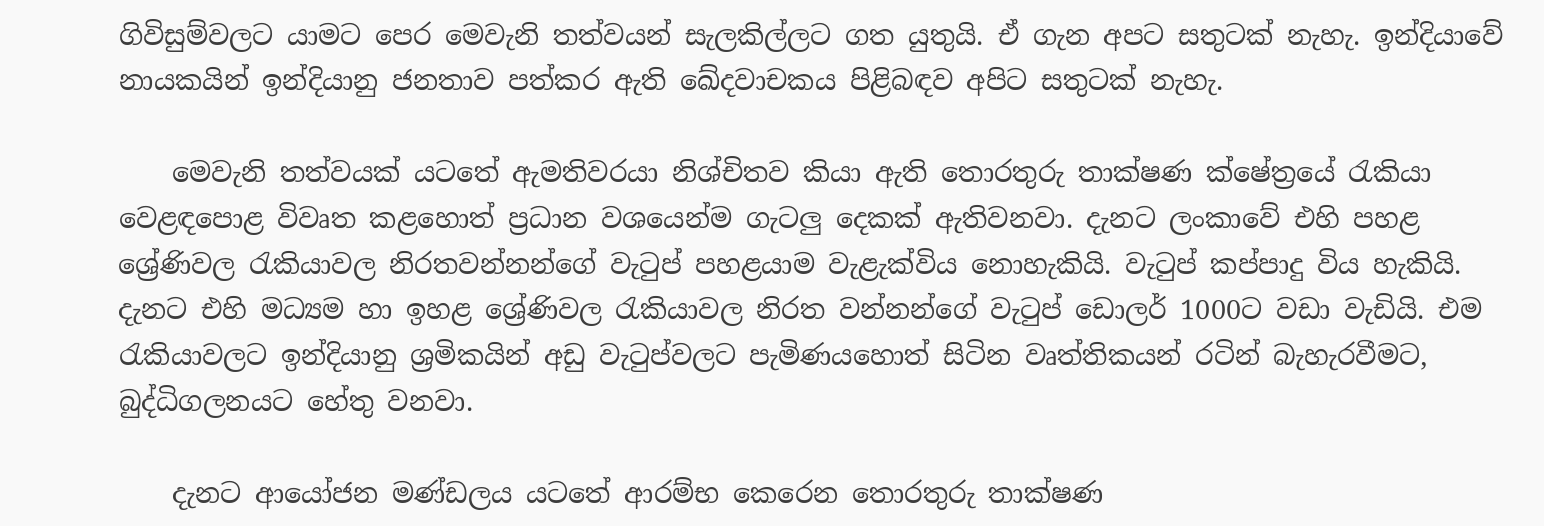ගිවිසුම්වලට යාමට පෙර මෙවැනි තත්වයන් සැලකිල්ලට ගත යුතුයි. ඒ ගැන අපට සතුටක් නැහැ. ඉන්දියාවේ නායකයින් ඉන්දියානු ජනතාව පත්කර ඇති ඛේදවාචකය පිළිබඳව අපිට සතුටක් නැහැ.

    මෙවැනි තත්වයක් යටතේ ඇමතිවරයා නිශ්චිතව කියා ඇති තොරතුරු තාක්ෂණ ක්ෂේත්‍රයේ රැකියා වෙළඳපොළ විවෘත කළහොත් ප්‍රධාන වශයෙන්ම ගැටලු දෙකක් ඇතිවනවා. දැනට ලංකාවේ එහි පහළ ශ්‍රේණිවල රැකියාවල නිරතවන්නන්ගේ වැටුප් පහළයාම වැළැක්විය නොහැකියි. වැටුප් කප්පාදු විය හැකියි. දැනට එහි මධ්‍යම හා ඉහළ ශ්‍රේණිවල රැකියාවල නිරත වන්නන්ගේ වැටුප් ඩොලර් 1000ට වඩා වැඩියි. එම රැකියාවලට ඉන්දියානු ශ්‍රමිකයින් අඩු වැටුප්වලට පැමිණයහොත් සිටින වෘත්තිකයන් රටින් බැහැරවීමට, බුද්ධිගලනයට හේතු වනවා.

    දැනට ආයෝජන මණ්ඩලය යටතේ ආරම්භ කෙරෙන තොරතුරු තාක්ෂණ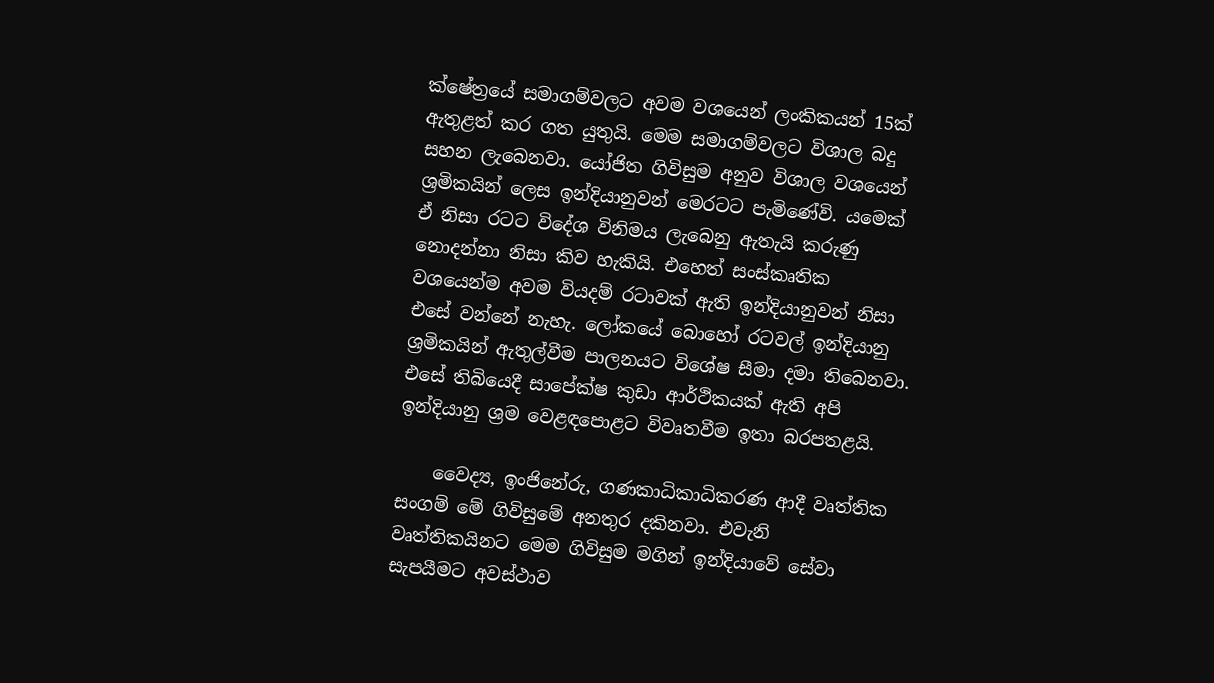ක්ෂේත්‍රයේ සමාගම්වලට අවම වශයෙන් ලංකිකයන් 15ක් ඇතුළත් කර ගත යුතුයි. මෙම සමාගම්වලට විශාල බදු සහන ලැබෙනවා. යෝජිත ගිවිසුම අනුව විශාල වශයෙන් ශ්‍රමිකයින් ලෙස ඉන්දියානුවන් මෙරටට පැමිණේවි. යමෙක් ඒ නිසා රටට විදේශ විනිමය ලැබෙනු ඇතැයි කරුණු නොදන්නා නිසා කිව හැකියි. එහෙත් සංස්කෘතික වශයෙන්ම අවම වියදම් රටාවක් ඇති ඉන්දියානුවන් නිසා එසේ වන්නේ නැහැ. ලෝකයේ බොහෝ රටවල් ඉන්දියානු ශ්‍රමිකයින් ඇතුල්වීම පාලනයට විශේෂ සීමා දමා තිබෙනවා. එසේ තිබියෙදී සාපේක්ෂ කුඩා ආර්ථිකයක් ඇති අපි ඉන්දියානු ශ්‍රම වෙළඳපොළට විවෘතවීම ඉතා බරපතළයි.

    වෛද්‍ය, ඉංජිනේරු, ගණකාධිකාධිකරණ ආදී වෘත්තික සංගම් මේ ගිවිසුමේ අනතුර දකිනවා. එවැනි වෘත්තිකයිනට මෙම ගිවිසුම මගින් ඉන්දියාවේ සේවා සැපයීමට අවස්ථාව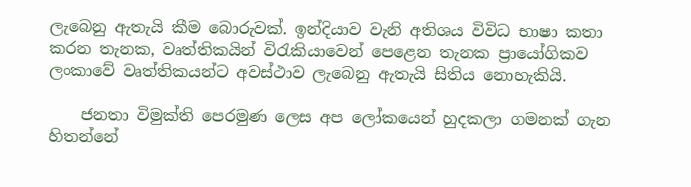ලැබෙනු ඇතැයි කීම බොරුවක්. ඉන්දියාව වැනි අතිශය විවිධ භාෂා කතා කරන තැනක, වෘත්තිකයින් විරැකියාවෙන් පෙළෙන තැනක ප්‍රායෝගිකව ලංකාවේ වෘත්තිකයන්ට අවස්ථාව ලැබෙනු ඇතැයි සිතිය නොහැකියි.

    ජනතා විමුක්ති පෙරමුණ ලෙස අප ලෝකයෙන් හුදකලා ගමනක් ගැන හිතන්නේ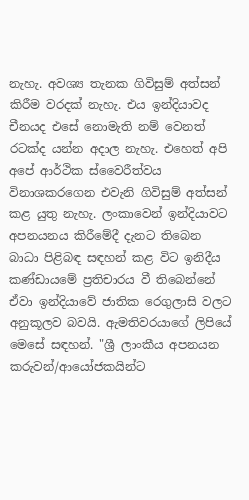නැහැ. අවශ්‍ය තැනක ගිවිසුම් අත්සන් කිරීම වරදක් නැහැ. එය ඉන්දියාවද චීනයද එසේ නොමැති නම් වෙනත් රටක්ද යන්න අදාල නැහැ. එහෙත් අපි අපේ ආර්ථික ස්වෛරීත්වය විනාශකරගෙන එවැනි ගිවිසුම් අත්සන් කළ යුතු නැහැ. ලංකාවෙන් ඉන්දියාවට අපනයනය කිරීමේදී දැනට තිබෙන බාධා පිළිබඳ සඳහන් කළ විට ඉනිදීය කණ්ඩායමේ ප්‍රතිචාරය වී තිබෙන්නේ ඒවා ඉන්දියාවේ ජාතික රෙගුලාසි වලට අනුකූලව බවයි. ඇමතිවරයාගේ ලිපියේ මෙසේ සඳහන්. "ශ්‍රී ලාංකීය අපනයන කරුවන්/ආයෝජකයින්ට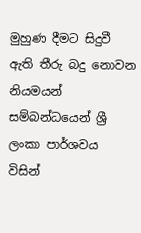මුහුණ දීමට සිදුවී ඇති තීරු බදු නොවන නියමයන් සම්බන්ධයෙන් ශ්‍රී ලංකා පාර්ශවය විසින්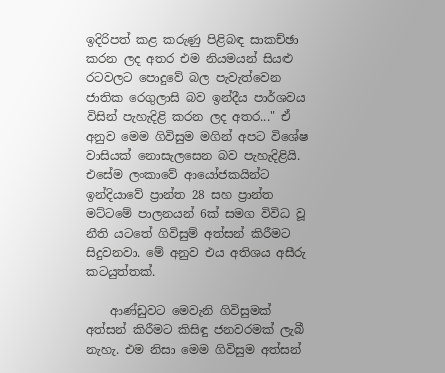ඉදිරිපත් කළ කරුණු පිළිබඳ සාකච්ඡා කරන ලද අතර එම නියමයන් සියළු රටවලට පොදුවේ බල පැවැත්වෙන ජාතික රෙගුලාසි බව ඉන්දීය පාර්ශවය විසින් පැහැදිළි කරන ලද අතර..." ඒ අනුව මෙම ගිවිසුම මගින් අපට විශේෂ වාසියක් නොසැලසෙන බව පැහැදිළියි. එසේම ලංකාවේ ආයෝජකයින්ට ඉන්දියාවේ ප්‍රාන්ත 28 සහ ප්‍රාන්ත මට්ටමේ පාලනයන් 6ක් සමග විවිධ වූ නීති යටතේ ගිවිසුම් අත්සන් කිරීමට සිදුවනවා. මේ අනුව එය අතිශය අසීරු කටයුත්තක්.

    ආණ්ඩුවට මෙවැනි ගිවිසුමක් අත්සන් කිරීමට කිසිඳු ජනවරමක් ලැබී නැහැ. එම නිසා මෙම ගිවිසුම අත්සන්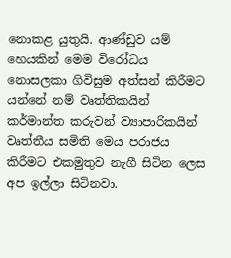නොකළ යුතුයි. ආණ්ඩුව යම් හෙයකින් මෙම විරෝධය නොසලකා ගිවිසුම අත්සන් කිරීමට යන්නේ නම් වෘත්තිකයින් කර්මාන්ත කරුවන් ව්‍යාපාරිකයින් වෘත්තීය සමිති මෙය පරාජය කිරීමට එකමුතුව නැගී සිටින ලෙස අප ඉල්ලා සිටිනවා.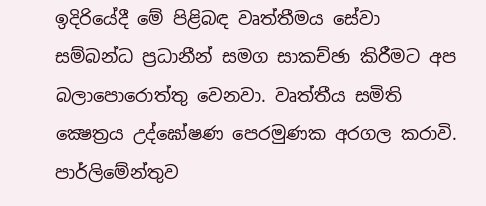ඉදිරියේදී මේ පිළිබඳ වෘත්තීමය සේවා සම්බන්ධ ප්‍රධානීන් සමග සාකච්ඡා කිරීමට අප බලාපොරොත්තු වෙනවා. වෘත්තීය සමිති ක්‍ෂෙත්‍රය උද්ඝෝෂණ පෙරමුණක අරගල කරාවි. පාර්ලිමේන්තුව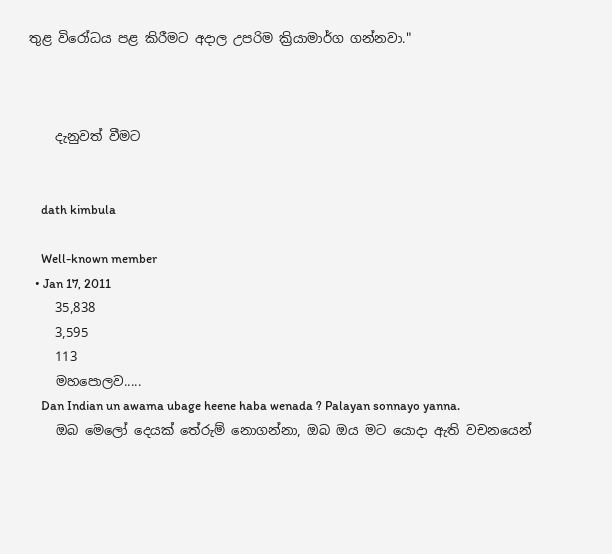තුළ විරෝධය පළ කිරීමට අදාල උපරිම ක්‍රියාමාර්ග ගන්නවා."



    දැනුවත් වීමට


    dath kimbula

    Well-known member
  • Jan 17, 2011
    35,838
    3,595
    113
    මහපොලව.....
    Dan Indian un awama ubage heene haba wenada ? Palayan sonnayo yanna.
    ඔබ මෙලෝ දෙයක් තේරුම් නොගන්නා, ඔබ ඔය මට යොදා ඇති වචනයෙන්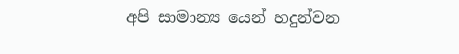අපි සාමාන්‍ය යෙන් හදුන්වන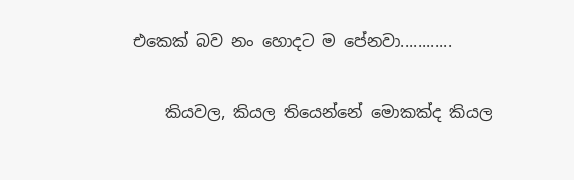එකෙක් බව නං හොදට ම පේනවා............

    කියවල, කියල තියෙන්නේ මොකක්ද කියල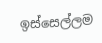ඉස්සෙල්ලම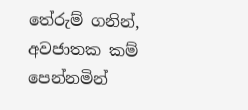තේරුම් ගනින්, අවජාතක කම් පෙන්නමින්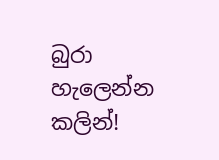බුරා හැලෙන්න කලින්!